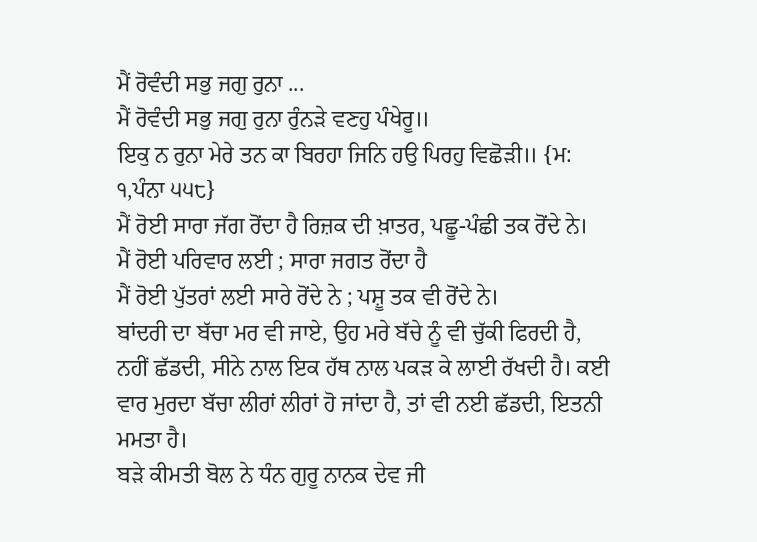ਮੈਂ ਰੋਵੰਦੀ ਸਭੁ ਜਗੁ ਰੁਨਾ ...
ਮੈਂ ਰੋਵੰਦੀ ਸਭੁ ਜਗੁ ਰੁਨਾ ਰੁੰਨੜੇ ਵਣਹੁ ਪੰਖੇਰੂ॥
ਇਕੁ ਨ ਰੁਨਾ ਮੇਰੇ ਤਨ ਕਾ ਬਿਰਹਾ ਜਿਨਿ ਹਉ ਪਿਰਹੁ ਵਿਛੋੜੀ॥ {ਮ: ੧,ਪੰਨਾ ੫੫੮}
ਮੈਂ ਰੋਈ ਸਾਰਾ ਜੱਗ ਰੋਂਦਾ ਹੈ ਰਿਜ਼ਕ ਦੀ ਖ਼ਾਤਰ, ਪਛੂ-ਪੰਛੀ ਤਕ ਰੋਂਦੇ ਨੇ।
ਮੈਂ ਰੋਈ ਪਰਿਵਾਰ ਲਈ ; ਸਾਰਾ ਜਗਤ ਰੋਂਦਾ ਹੈ
ਮੈਂ ਰੋਈ ਪੁੱਤਰਾਂ ਲਈ ਸਾਰੇ ਰੋਂਦੇ ਨੇ ; ਪਸ਼ੂ ਤਕ ਵੀ ਰੋਂਦੇ ਨੇ।
ਬਾਂਦਰੀ ਦਾ ਬੱਚਾ ਮਰ ਵੀ ਜਾਏ, ਉਹ ਮਰੇ ਬੱਚੇ ਨੂੰ ਵੀ ਚੁੱਕੀ ਫਿਰਦੀ ਹੈ, ਨਹੀਂ ਛੱਡਦੀ, ਸੀਨੇ ਨਾਲ ਇਕ ਹੱਥ ਨਾਲ ਪਕੜ ਕੇ ਲਾਈ ਰੱਖਦੀ ਹੈ। ਕਈ ਵਾਰ ਮੁਰਦਾ ਬੱਚਾ ਲੀਰਾਂ ਲੀਰਾਂ ਹੋ ਜਾਂਦਾ ਹੈ, ਤਾਂ ਵੀ ਨਈ ਛੱਡਦੀ, ਇਤਨੀ ਮਮਤਾ ਹੈ।
ਬੜੇ ਕੀਮਤੀ ਬੋਲ ਨੇ ਧੰਨ ਗੁਰੂ ਨਾਨਕ ਦੇਵ ਜੀ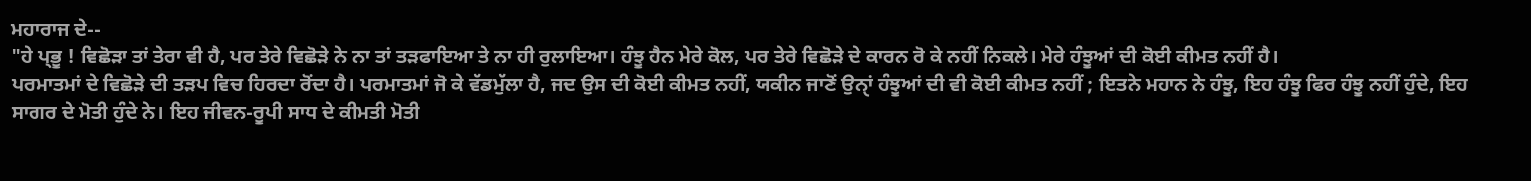ਮਹਾਰਾਜ ਦੇ--
"ਹੇ ਪ੍ਭੂ ! ਵਿਛੋੜਾ ਤਾਂ ਤੇਰਾ ਵੀ ਹੈ, ਪਰ ਤੇਰੇ ਵਿਛੋੜੇ ਨੇ ਨਾ ਤਾਂ ਤੜਫਾਇਆ ਤੇ ਨਾ ਹੀ ਰੁਲਾਇਆ। ਹੰਝੂ ਹੈਨ ਮੇਰੇ ਕੋਲ, ਪਰ ਤੇਰੇ ਵਿਛੋੜੇ ਦੇ ਕਾਰਨ ਰੋ ਕੇ ਨਹੀਂ ਨਿਕਲੇ। ਮੇਰੇ ਹੰਝੂਆਂ ਦੀ ਕੋਈ ਕੀਮਤ ਨਹੀਂ ਹੈ।
ਪਰਮਾਤਮਾਂ ਦੇ ਵਿਛੋੜੇ ਦੀ ਤੜਪ ਵਿਚ ਹਿਰਦਾ ਰੋਂਦਾ ਹੈ। ਪਰਮਾਤਮਾਂ ਜੋ ਕੇ ਵੱਡਮੁੱਲਾ ਹੈ, ਜਦ ਉਸ ਦੀ ਕੋਈ ਕੀਮਤ ਨਹੀਂ, ਯਕੀਨ ਜਾਣੋਂ ਉਨਾੑਂ ਹੰਝੂਆਂ ਦੀ ਵੀ ਕੋਈ ਕੀਮਤ ਨਹੀਂ ; ਇਤਨੇ ਮਹਾਨ ਨੇ ਹੰਝੂ, ਇਹ ਹੰਝੂ ਫਿਰ ਹੰਝੂ ਨਹੀਂ ਹੁੰਦੇ, ਇਹ ਸਾਗਰ ਦੇ ਮੋਤੀ ਹੁੰਦੇ ਨੇ। ਇਹ ਜੀਵਨ-ਰੂਪੀ ਸਾਧ ਦੇ ਕੀਮਤੀ ਮੋਤੀ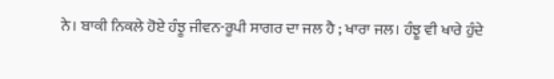ਨੇ। ਬਾਕੀ ਨਿਕਲੇ ਹੋਏ ਹੰਝੂ ਜੀਵਨ-ਰੂਪੀ ਸਾਗਰ ਦਾ ਜਲ ਹੈ ; ਖਾਰਾ ਜਲ। ਹੰਝੂ ਵੀ ਖਾਰੇ ਹੁੰਦੇ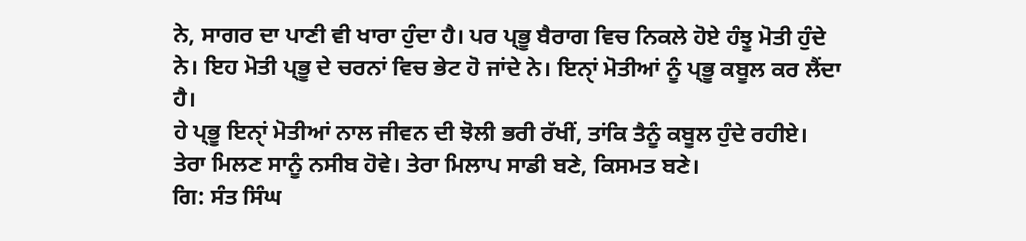ਨੇ, ਸਾਗਰ ਦਾ ਪਾਣੀ ਵੀ ਖਾਰਾ ਹੁੰਦਾ ਹੈ। ਪਰ ਪ੍ਭੂ ਬੈਰਾਗ ਵਿਚ ਨਿਕਲੇ ਹੋਏ ਹੰਝੂ ਮੋਤੀ ਹੁੰਦੇ ਨੇ। ਇਹ ਮੋਤੀ ਪ੍ਭੂ ਦੇ ਚਰਨਾਂ ਵਿਚ ਭੇਟ ਹੋ ਜਾਂਦੇ ਨੇ। ਇਨਾੑਂ ਮੋਤੀਆਂ ਨੂੰ ਪ੍ਭੂ ਕਬੂਲ ਕਰ ਲੈਂਦਾ ਹੈ।
ਹੇ ਪ੍ਭੂ ਇਨਾੑਂ ਮੋਤੀਆਂ ਨਾਲ ਜੀਵਨ ਦੀ ਝੋਲੀ ਭਰੀ ਰੱਖੀਂ, ਤਾਂਕਿ ਤੈਨੂੰ ਕਬੂਲ ਹੁੰਦੇ ਰਹੀਏ। ਤੇਰਾ ਮਿਲਣ ਸਾਨੂੰ ਨਸੀਬ ਹੋਵੇ। ਤੇਰਾ ਮਿਲਾਪ ਸਾਡੀ ਬਣੇ, ਕਿਸਮਤ ਬਣੇ।
ਗਿ: ਸੰਤ ਸਿੰਘ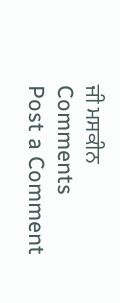ਜੀ ਮਸਕੀਨ
Comments
Post a Comment